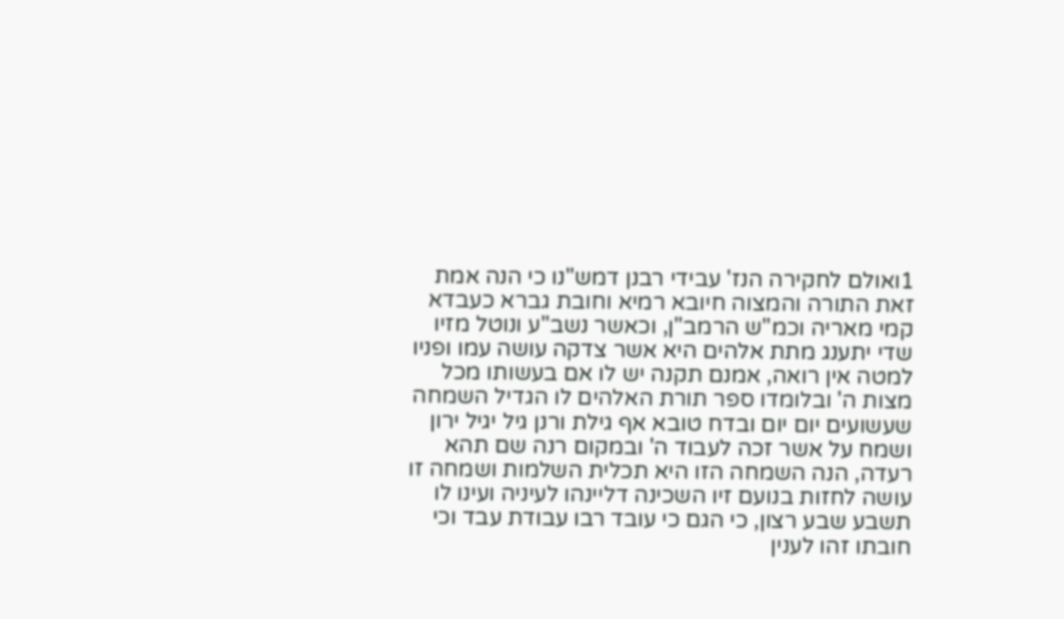1ואולם לחקירה הנז' עבידי רבנן דמש"נו כי הנה אמת זאת התורה והמצוה חיובא רמיא וחובת גברא כעבדא קמי מאריה וכמ"ש הרמב"ן, וכאשר נשב"ע ונוטל מזיו שדי יתענג מתת אלהים היא אשר צדקה עושה עמו ופניו למטה אין רואה, אמנם תקנה יש לו אם בעשותו מכל מצות ה' ובלומדו ספר תורת האלהים לו הגדיל השמחה שעשועים יום יום ובדח טובא אף גילת ורנן גיל יגיל ירון ושמח על אשר זכה לעבוד ה' ובמקום רנה שם תהא רעדה, הנה השמחה הזו היא תכלית השלמות ושמחה זו עושה לחזות בנועם זיו השכינה דליינהו לעיניה ועינו לו תשבע שבע רצון, כי הגם כי עובד רבו עבודת עבד וכי חובתו זהו לענין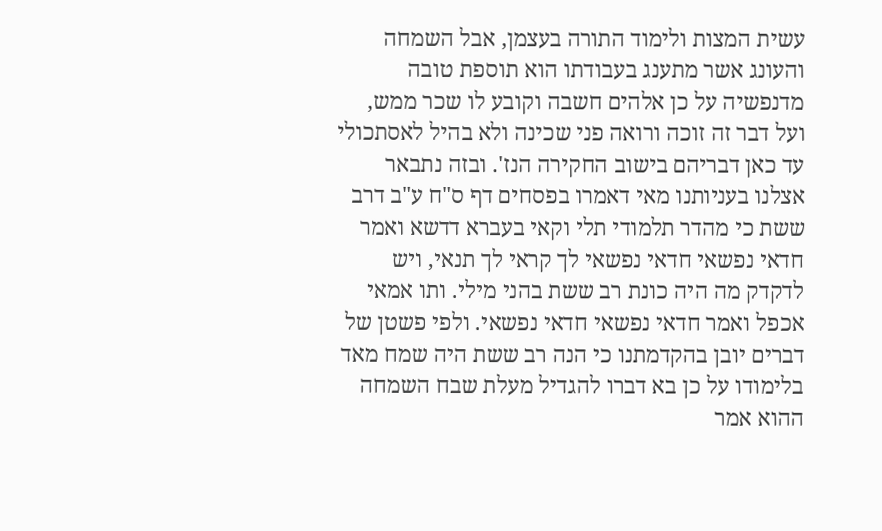עשית המצות ולימוד התורה בעצמן, אבל השמחה והעונג אשר מתענג בעבודתו הוא תוספת טובה מדנפשיה על כן אלהים חשבה וקובע לו שכר ממש, ועל דבר זה זוכה ורואה פני שכינה ולא בהיל לאסתכולי עד כאן דבריהם בישוב החקירה הנז'. ובזה נתבאר אצלנו בעניותנו מאי דאמרו בפסחים דף ס"ח ע"ב דרב ששת כי מהדר תלמודי תלי וקאי בעברא דדשא ואמר חדאי נפשאי חדאי נפשאי לך קראי לך תנאי, ויש לדקדק מה היה כונת רב ששת בהני מילי. ותו אמאי אכפל ואמר חדאי נפשאי חדאי נפשאי. ולפי פשטן של דברים יובן בהקדמתנו כי הנה רב ששת היה שמח מאד בלימודו על כן בא דברו להגדיל מעלת שבח השמחה ההוא אמר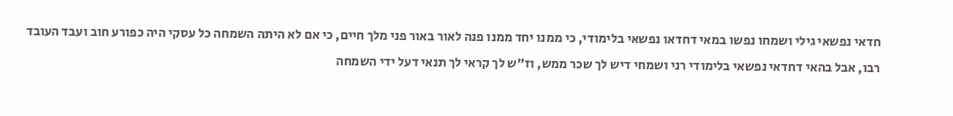חדאי נפשאי גילי ושמחו נפשו במאי דחדאו נפשאי בלימודי, כי ממנו יחד ממנו פנה לאור באור פני מלך חיים, כי אם לא היתה השמחה כל עסקי היה כפורע חוב ועבד העובד רבו, אבל בהאי דחדאי נפשאי בלימודי רני ושמחי דיש לך שכר ממש, וז"ש לך קראי לך תנאי דעל ידי השמחה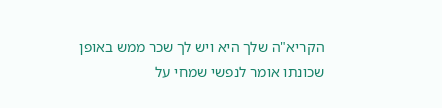הקריא"ה שלך היא ויש לך שכר ממש באופן שכונתו אומר לנפשי שמחי על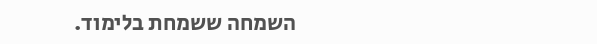השמחה ששמחת בלימוד.